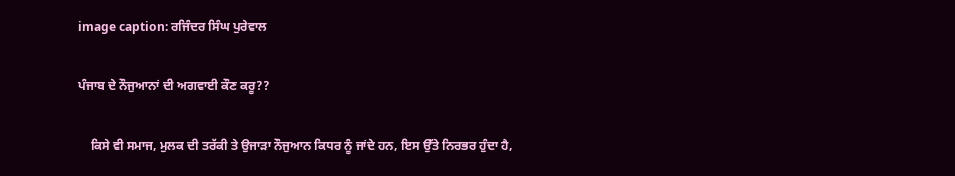image caption: ਰਜਿੰਦਰ ਸਿੰਘ ਪੁਰੇਵਾਲ

ਪੰਜਾਬ ਦੇ ਨੌਜੁਆਨਾਂ ਦੀ ਅਗਵਾਈ ਕੌਣ ਕਰੂ??

    ਕਿਸੇ ਵੀ ਸਮਾਜ, ਮੁਲਕ ਦੀ ਤਰੱਕੀ ਤੇ ਉਜਾੜਾ ਨੌਜੁਆਨ ਕਿਧਰ ਨੂੰ ਜਾਂਦੇ ਹਨ, ਇਸ ਉੱਤੇ ਨਿਰਭਰ ਹੁੰਦਾ ਹੈ,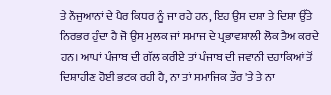ਤੇ ਨੌਜੁਆਨਾਂ ਦੇ ਪੈਰ ਕਿਧਰ ਨੂੰ ਜਾ ਰਹੇ ਹਨ, ਇਹ ਉਸ ਦਸ਼ਾ ਤੇ ਦਿਸ਼ਾ ਉੱਤੇ ਨਿਰਭਰ ਹੁੰਦਾ ਹੈ ਜੋ ਉਸ ਮੁਲਕ ਜਾਂ ਸਮਾਜ ਦੇ ਪ੍ਰਭਾਵਸ਼ਾਲੀ ਲੋਕ ਤੈਅ ਕਰਦੇ ਹਨ। ਆਪਾਂ ਪੰਜਾਬ ਦੀ ਗੱਲ ਕਰੀਏ ਤਾਂ ਪੰਜਾਬ ਦੀ ਜਵਾਨੀ ਦਹਾਕਿਆਂ ਤੋਂ ਦਿਸ਼ਾਹੀਣ ਹੋਈ ਭਟਕ ਰਹੀ ਹੈ, ਨਾ ਤਾਂ ਸਮਾਜਿਕ ਤੌਰ 'ਤੇ ਤੇ ਨਾ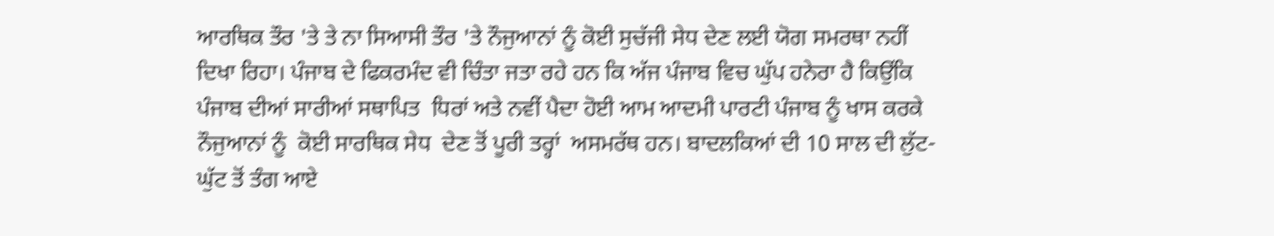ਆਰਥਿਕ ਤੌਰ 'ਤੇ ਤੇ ਨਾ ਸਿਆਸੀ ਤੌਰ 'ਤੇ ਨੌਜੁਆਨਾਂ ਨੂੰ ਕੋਈ ਸੁਚੱਜੀ ਸੇਧ ਦੇਣ ਲਈ ਯੋਗ ਸਮਰਥਾ ਨਹੀਂ ਦਿਖਾ ਰਿਹਾ। ਪੰਜਾਬ ਦੇ ਫਿਕਰਮੰਦ ਵੀ ਚਿੰਤਾ ਜਤਾ ਰਹੇ ਹਨ ਕਿ ਅੱਜ ਪੰਜਾਬ ਵਿਚ ਘੁੱਪ ਹਨੇਰਾ ਹੈ ਕਿਉਂਕਿ ਪੰਜਾਬ ਦੀਆਂ ਸਾਰੀਆਂ ਸਥਾਪਿਤ  ਧਿਰਾਂ ਅਤੇ ਨਵੀਂ ਪੈਦਾ ਹੋਈ ਆਮ ਆਦਮੀ ਪਾਰਟੀ ਪੰਜਾਬ ਨੂੰ ਖਾਸ ਕਰਕੇ ਨੌਜੁਆਨਾਂ ਨੂੰ  ਕੋਈ ਸਾਰਥਿਕ ਸੇਧ  ਦੇਣ ਤੋਂ ਪੂਰੀ ਤਰ੍ਹਾਂ  ਅਸਮਰੱਥ ਹਨ। ਬਾਦਲਕਿਆਂ ਦੀ 10 ਸਾਲ ਦੀ ਲੁੱਟ-ਘੁੱਟ ਤੋਂ ਤੰਗ ਆਏ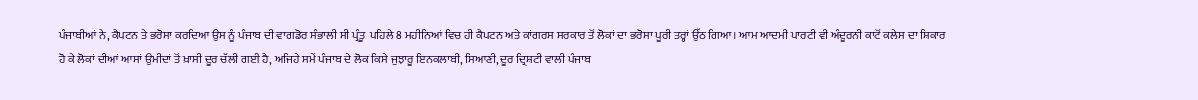ਪੰਜਾਬੀਆਂ ਨੇ, ਕੈਪਟਨ ਤੇ ਭਰੋਸਾ ਕਰਦਿਆ ਉਸ ਨੂੰ ਪੰਜਾਬ ਦੀ ਵਾਗਡੋਰ ਸੰਭਾਲੀ ਸੀ ਪ੍ਰੰਤੂ  ਪਹਿਲੇ 8 ਮਹੀਨਿਆਂ ਵਿਚ ਹੀ ਕੈਪਟਨ ਅਤੇ ਕਾਂਗਰਸ ਸਰਕਾਰ ਤੋਂ ਲੋਕਾਂ ਦਾ ਭਰੋਸਾ ਪੂਰੀ ਤਰ੍ਹਾਂ ਉੱਠ ਗਿਆ। ਆਮ ਆਦਮੀ ਪਾਰਟੀ ਵੀ ਅੰਦੂਰਨੀ ਕਾਟੋਂ ਕਲੇਸ ਦਾ ਸ਼ਿਕਾਰ ਹੋ ਕੇ ਲੋਕਾਂ ਦੀਆਂ ਆਸਾਂ ਉਮੀਦਾਂ ਤੋਂ ਖ਼ਾਸੀ ਦੂਰ ਚੱਲੀ ਗਈ ਹੈ, ਅਜਿਹੇ ਸਮੇਂ ਪੰਜਾਬ ਦੇ ਲੋਕ ਕਿਸੇ ਜੁਝਾਰੂ ਇਨਕਲਾਬੀ, ਸਿਆਣੀ, ਦੂਰ ਦ੍ਰਿਸ਼ਟੀ ਵਾਲੀ ਪੰਜਾਬ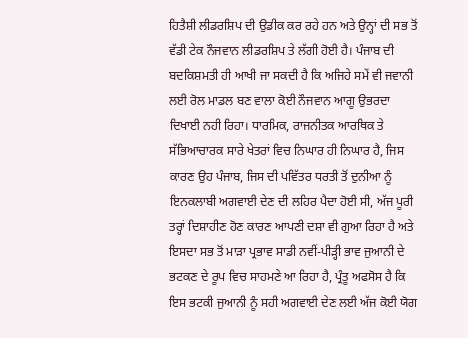ਹਿਤੈਸ਼ੀ ਲੀਡਰਸ਼ਿਪ ਦੀ ਉਡੀਕ ਕਰ ਰਹੇ ਹਨ ਅਤੇ ਉਨ੍ਹਾਂ ਦੀ ਸਭ ਤੋਂ ਵੱਡੀ ਟੇਕ ਨੌਜਵਾਨ ਲੀਡਰਸ਼ਿਪ ਤੇ ਲੱਗੀ ਹੋਈ ਹੈ। ਪੰਜਾਬ ਦੀ ਬਦਕਿਸ਼ਮਤੀ ਹੀ ਆਖੀ ਜਾ ਸਕਦੀ ਹੈ ਕਿ ਅਜਿਹੇ ਸਮੇਂ ਵੀ ਜਵਾਨੀ ਲਈ ਰੋਲ ਮਾਡਲ ਬਣ ਵਾਲਾ ਕੋਈ ਨੌਜਵਾਨ ਆਗੂ ਉਭਰਦਾ ਦਿਖਾਈ ਨਹੀ ਰਿਹਾ। ਧਾਰਮਿਕ, ਰਾਜਨੀਤਕ ਆਰਥਿਕ ਤੇ ਸੱਭਿਆਚਾਰਕ ਸਾਰੇ ਖੇਤਰਾਂ ਵਿਚ ਨਿਘਾਰ ਹੀ ਨਿਘਾਰ ਹੈ, ਜਿਸ ਕਾਰਣ ਉਹ ਪੰਜਾਬ, ਜਿਸ ਦੀ ਪਵਿੱਤਰ ਧਰਤੀ ਤੋਂ ਦੁਨੀਆ ਨੂੰ ਇਨਕਲਾਬੀ ਅਗਵਾਈ ਦੇਣ ਦੀ ਲਹਿਰ ਪੈਦਾ ਹੋਈ ਸੀ, ਅੱਜ ਪੂਰੀ ਤਰ੍ਹਾਂ ਦਿਸ਼ਾਹੀਣ ਹੋਣ ਕਾਰਣ ਆਪਣੀ ਦਸ਼ਾ ਵੀ ਗੁਆ ਰਿਹਾ ਹੈ ਅਤੇ ਇਸਦਾ ਸਭ ਤੋਂ ਮਾੜਾ ਪ੍ਰਭਾਵ ਸਾਡੀ ਨਵੀਂ-ਪੀੜ੍ਹੀ ਭਾਵ ਜੁਆਨੀ ਦੇ ਭਟਕਣ ਦੇ ਰੂਪ ਵਿਚ ਸਾਹਮਣੇ ਆ ਰਿਹਾ ਹੈ, ਪ੍ਰੰਤੂ ਅਫਸੋਸ ਹੈ ਕਿ ਇਸ ਭਟਕੀ ਜੁਆਨੀ ਨੂੰ ਸਹੀ ਅਗਵਾਈ ਦੇਣ ਲਈ ਅੱਜ ਕੋਈ ਯੋਗ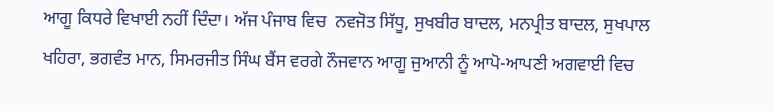ਆਗੂ ਕਿਧਰੇ ਵਿਖਾਈ ਨਹੀਂ ਦਿੰਦਾ। ਅੱਜ ਪੰਜਾਬ ਵਿਚ  ਨਵਜੋਤ ਸਿੱਧੂ, ਸੁਖਬੀਰ ਬਾਦਲ, ਮਨਪ੍ਰੀਤ ਬਾਦਲ, ਸੁਖਪਾਲ ਖਹਿਰਾ, ਭਗਵੰਤ ਮਾਨ, ਸਿਮਰਜੀਤ ਸਿੰਘ ਬੈਂਸ ਵਰਗੇ ਨੌਜਵਾਨ ਆਗੂ ਜੁਆਨੀ ਨੂੰ ਆਪੋ-ਆਪਣੀ ਅਗਵਾਈ ਵਿਚ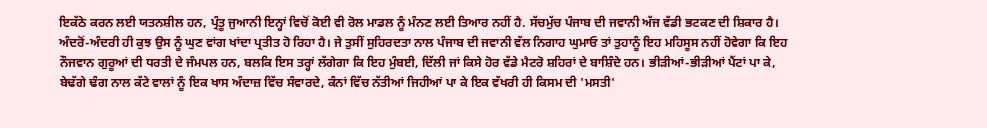ਇਕੱਠੇ ਕਰਨ ਲਈ ਯਤਨਸ਼ੀਲ ਹਨ, ਪ੍ਰੰਤੂ ਜੁਆਨੀ ਇਨ੍ਹਾਂ ਵਿਚੋਂ ਕੋਈ ਵੀ ਰੋਲ ਮਾਡਲ ਨੂੰ ਮੰਨਣ ਲਈ ਤਿਆਰ ਨਹੀਂ ਹੈ. ਸੱਚਮੁੱਚ ਪੰਜਾਬ ਦੀ ਜਵਾਨੀ ਅੱਜ ਵੱਡੀ ਭਟਕਣ ਦੀ ਸ਼ਿਕਾਰ ਹੈ। ਅੰਦਰੋਂ-ਅੰਦਰੀ ਹੀ ਕੁਝ ਉਸ ਨੂੰ ਘੁਣ ਵਾਂਗ ਖਾਂਦਾ ਪ੍ਰਤੀਤ ਹੋ ਰਿਹਾ ਹੈ। ਜੇ ਤੁਸੀਂ ਸੁਹਿਰਦਤਾ ਨਾਲ ਪੰਜਾਬ ਦੀ ਜਵਾਨੀ ਵੱਲ ਨਿਗਾਹ ਘੁਮਾਓ ਤਾਂ ਤੁਹਾਨੂੰ ਇਹ ਮਹਿਸੂਸ ਨਹੀਂ ਹੋਵੇਗਾ ਕਿ ਇਹ ਨੌਜਵਾਨ ਗੁਰੂਆਂ ਦੀ ਧਰਤੀ ਦੇ ਜੰਮਪਲ ਹਨ, ਬਲਕਿ ਇਸ ਤਰ੍ਹਾਂ ਲੱਗੇਗਾ ਕਿ ਇਹ ਮੁੰਬਈ, ਦਿੱਲੀ ਜਾਂ ਕਿਸੇ ਹੋਰ ਵੱਡੇ ਮੈਟਰੋ ਸ਼ਹਿਰਾਂ ਦੇ ਬਾਸ਼ਿੰਦੇ ਹਨ। ਭੀੜੀਆਂ-ਭੀੜੀਆਂ ਪੈਂਟਾਂ ਪਾ ਕੇ, ਬੇਢੱਗੇ ਢੰਗ ਨਾਲ ਕੱਟੇ ਵਾਲਾਂ ਨੂੰ ਇਕ ਖਾਸ ਅੰਦਾਜ਼ ਵਿੱਚ ਸੰਵਾਰਦੇ, ਕੰਨਾਂ ਵਿੱਚ ਨੱਤੀਆਂ ਜਿਹੀਆਂ ਪਾ ਕੇ ਇਕ ਵੱਖਰੀ ਹੀ ਕਿਸਮ ਦੀ 'ਮਸਤੀ'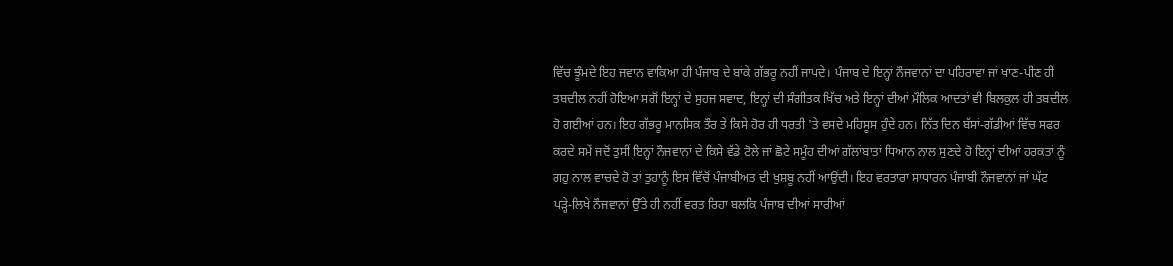ਵਿੱਚ ਝੂੰਮਦੇ ਇਹ ਜਵਾਨ ਵਾਕਿਆ ਹੀ ਪੰਜਾਬ ਦੇ ਬਾਂਕੇ ਗੱਭਰੂ ਨਹੀਂ ਜਾਪਦੇ। ਪੰਜਾਬ ਦੇ ਇਨ੍ਹਾਂ ਨੌਜਵਾਨਾਂ ਦਾ ਪਹਿਰਾਵਾ ਜਾਂ ਖਾਣ-ਪੀਣ ਹੀ ਤਬਦੀਲ ਨਹੀਂ ਹੋਇਆ ਸਗੋਂ ਇਨ੍ਹਾਂ ਦੇ ਸੁਹਜ ਸਵਾਦ, ਇਨ੍ਹਾਂ ਦੀ ਸੰਗੀਤਕ ਖਿੱਚ ਅਤੇ ਇਨ੍ਹਾਂ ਦੀਆਂ ਮੌਲਿਕ ਆਦਤਾਂ ਵੀ ਬਿਲਕੁਲ ਹੀ ਤਬਦੀਲ ਹੋ ਗਈਆਂ ਹਨ। ਇਹ ਗੱਭਰੂ ਮਾਨਸਿਕ ਤੌਰ ਤੇ ਕਿਸੇ ਹੋਰ ਹੀ ਧਰਤੀ 'ਤੇ ਵਸਦੇ ਮਹਿਸੂਸ ਹੁੰਦੇ ਹਨ। ਨਿੱਤ ਦਿਨ ਬੱਸਾਂ-ਗੱਡੀਆਂ ਵਿੱਚ ਸਫਰ ਕਰਦੇ ਸਮੇਂ ਜਦੋਂ ਤੁਸੀਂ ਇਨ੍ਹਾਂ ਨੌਜਵਾਨਾਂ ਦੇ ਕਿਸੇ ਵੱਡੇ ਟੋਲੇ ਜਾਂ ਛੋਟੇ ਸਮੂੰਹ ਦੀਆਂ ਗੱਲਾਂਬਾਤਾਂ ਧਿਆਨ ਨਾਲ ਸੁਣਦੇ ਹੋ ਇਨ੍ਹਾਂ ਦੀਆਂ ਹਰਕਤਾਂ ਨੂੰ ਗਹੁ ਨਾਲ ਵਾਚਦੇ ਹੋ ਤਾਂ ਤੁਹਾਨੂੰ ਇਸ ਵਿੱਚੋਂ ਪੰਜਾਬੀਅਤ ਦੀ ਖੁਸ਼ਬੂ ਨਹੀਂ ਆਉਂਦੀ। ਇਹ ਵਰਤਾਰਾ ਸਾਧਾਰਨ ਪੰਜਾਬੀ ਨੌਜਵਾਨਾਂ ਜਾਂ ਘੱਟ ਪੜ੍ਹੇ-ਲਿਖੇ ਨੌਜਵਾਨਾਂ ਉੱਤੇ ਹੀ ਨਹੀਂ ਵਰਤ ਰਿਹਾ ਬਲਕਿ ਪੰਜਾਬ ਦੀਆਂ ਸਾਰੀਆਂ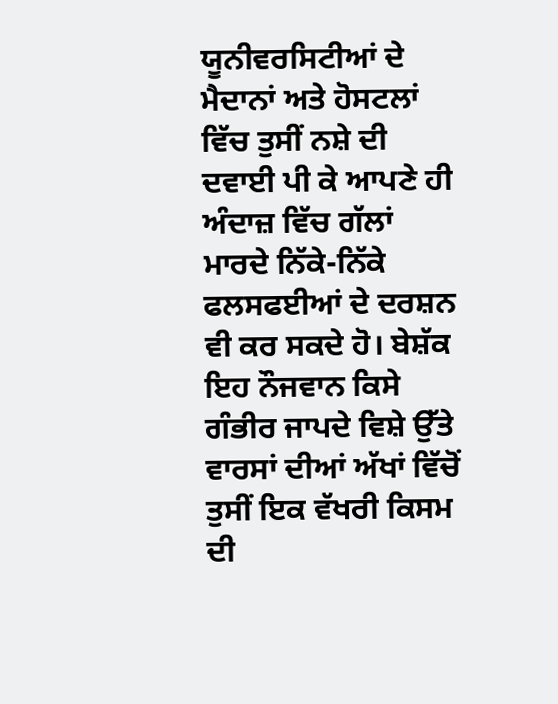ਯੂਨੀਵਰਸਿਟੀਆਂ ਦੇ ਮੈਦਾਨਾਂ ਅਤੇ ਹੋਸਟਲਾਂ ਵਿੱਚ ਤੁਸੀਂ ਨਸ਼ੇ ਦੀ ਦਵਾਈ ਪੀ ਕੇ ਆਪਣੇ ਹੀ ਅੰਦਾਜ਼ ਵਿੱਚ ਗੱਲਾਂ ਮਾਰਦੇ ਨਿੱਕੇ-ਨਿੱਕੇ ਫਲਸਫਈਆਂ ਦੇ ਦਰਸ਼ਨ ਵੀ ਕਰ ਸਕਦੇ ਹੋ। ਬੇਸ਼ੱਕ ਇਹ ਨੌਜਵਾਨ ਕਿਸੇ ਗੰਭੀਰ ਜਾਪਦੇ ਵਿਸ਼ੇ ਉੱਤੇ ਵਾਰਸਾਂ ਦੀਆਂ ਅੱਖਾਂ ਵਿੱਚੋਂ ਤੁਸੀਂ ਇਕ ਵੱਖਰੀ ਕਿਸਮ ਦੀ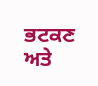ਭਟਕਣ ਅਤੇ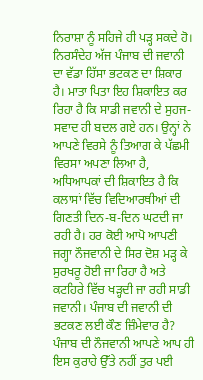ਨਿਰਾਸ਼ਾ ਨੂੰ ਸਹਿਜੇ ਹੀ ਪੜ੍ਹ ਸਕਦੇ ਹੋ। ਨਿਰਸੰਦੇਹ ਅੱਜ ਪੰਜਾਬ ਦੀ ਜਵਾਨੀ ਦਾ ਵੱਡਾ ਹਿੱਸਾ ਭਟਕਣ ਦਾ ਸ਼ਿਕਾਰ ਹੈ। ਮਾਤਾ ਪਿਤਾ ਇਹ ਸ਼ਿਕਾਇਤ ਕਰ ਰਿਹਾ ਹੈ ਕਿ ਸਾਡੀ ਜਵਾਨੀ ਦੇ ਸੁਹਜ-ਸਵਾਦ ਹੀ ਬਦਲ ਗਏ ਹਨ। ਉਨ੍ਹਾਂ ਨੇ ਆਪਣੇ ਵਿਰਸੇ ਨੂੰ ਤਿਆਗ ਕੇ ਪੱਛਮੀ ਵਿਰਸਾ ਅਪਣਾ ਲਿਆ ਹੈ, ਅਧਿਆਪਕਾਂ ਦੀ ਸ਼ਿਕਾਇਤ ਹੈ ਕਿ ਕਲਾਸਾਂ ਵਿੱਚ ਵਿਦਿਆਰਥੀਆਂ ਦੀ ਗਿਣਤੀ ਦਿਨ-ਬ-ਦਿਨ ਘਟਦੀ ਜਾ ਰਹੀ ਹੈ। ਹਰ ਕੋਈ ਆਪੋ ਆਪਣੀ ਜਗ੍ਹਾ ਨੌਜਵਾਨੀ ਦੇ ਸਿਰ ਦੋਸ਼ ਮੜ੍ਹ ਕੇ ਸੁਰਖਰੂ ਹੋਈ ਜਾ ਰਿਹਾ ਹੈ ਅਤੇ ਕਟਹਿਰੇ ਵਿੱਚ ਖੜ੍ਹਦੀ ਜਾ ਰਹੀ ਸਾਡੀ ਜਵਾਨੀ। ਪੰਜਾਬ ਦੀ ਜਵਾਨੀ ਦੀ ਭਟਕਣ ਲਈ ਕੌਣ ਜ਼ਿੰਮੇਵਾਰ ਹੈ? ਪੰਜਾਬ ਦੀ ਨੌਜਵਾਨੀ ਆਪਣੇ ਆਪ ਹੀ ਇਸ ਕੁਰਾਹੇ ਉੱਤੇ ਨਹੀਂ ਤੁਰ ਪਈ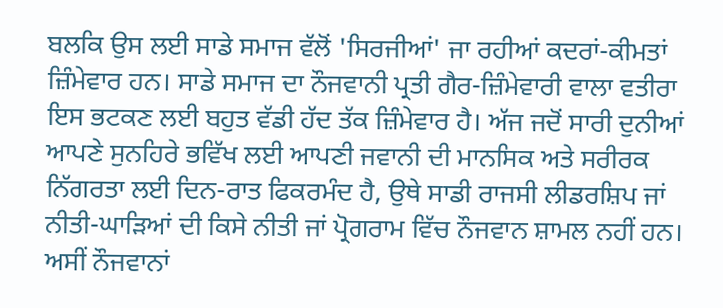ਬਲਕਿ ਉਸ ਲਈ ਸਾਡੇ ਸਮਾਜ ਵੱਲੋਂ 'ਸਿਰਜੀਆਂ' ਜਾ ਰਹੀਆਂ ਕਦਰਾਂ-ਕੀਮਤਾਂ ਜ਼ਿੰਮੇਵਾਰ ਹਨ। ਸਾਡੇ ਸਮਾਜ ਦਾ ਨੌਜਵਾਨੀ ਪ੍ਰਤੀ ਗੈਰ-ਜ਼ਿੰਮੇਵਾਰੀ ਵਾਲਾ ਵਤੀਰਾ ਇਸ ਭਟਕਣ ਲਈ ਬਹੁਤ ਵੱਡੀ ਹੱਦ ਤੱਕ ਜ਼ਿੰਮੇਵਾਰ ਹੈ। ਅੱਜ ਜਦੋਂ ਸਾਰੀ ਦੁਨੀਆਂ ਆਪਣੇ ਸੁਨਹਿਰੇ ਭਵਿੱਖ ਲਈ ਆਪਣੀ ਜਵਾਨੀ ਦੀ ਮਾਨਸਿਕ ਅਤੇ ਸਰੀਰਕ ਨਿੱਗਰਤਾ ਲਈ ਦਿਨ-ਰਾਤ ਫਿਕਰਮੰਦ ਹੈ, ਉਥੇ ਸਾਡੀ ਰਾਜਸੀ ਲੀਡਰਸ਼ਿਪ ਜਾਂ ਨੀਤੀ-ਘਾੜਿਆਂ ਦੀ ਕਿਸੇ ਨੀਤੀ ਜਾਂ ਪ੍ਰੋਗਰਾਮ ਵਿੱਚ ਨੌਜਵਾਨ ਸ਼ਾਮਲ ਨਹੀਂ ਹਨ। ਅਸੀਂ ਨੌਜਵਾਨਾਂ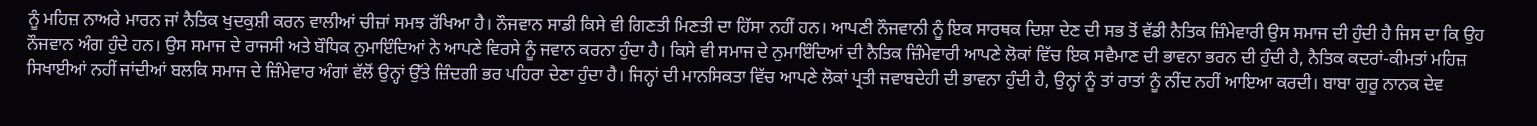ਨੂੰ ਮਹਿਜ਼ ਨਾਅਰੇ ਮਾਰਨ ਜਾਂ ਨੈਤਿਕ ਖੁਦਕੁਸ਼ੀ ਕਰਨ ਵਾਲੀਆਂ ਚੀਜ਼ਾਂ ਸਮਝ ਰੱਖਿਆ ਹੈ। ਨੌਜਵਾਨ ਸਾਡੀ ਕਿਸੇ ਵੀ ਗਿਣਤੀ ਮਿਣਤੀ ਦਾ ਹਿੱਸਾ ਨਹੀਂ ਹਨ। ਆਪਣੀ ਨੌਜਵਾਨੀ ਨੂੰ ਇਕ ਸਾਰਥਕ ਦਿਸ਼ਾ ਦੇਣ ਦੀ ਸਭ ਤੋਂ ਵੱਡੀ ਨੈਤਿਕ ਜ਼ਿੰਮੇਵਾਰੀ ਉਸ ਸਮਾਜ ਦੀ ਹੁੰਦੀ ਹੈ ਜਿਸ ਦਾ ਕਿ ਉਹ ਨੌਜਵਾਨ ਅੰਗ ਹੁੰਦੇ ਹਨ। ਉਸ ਸਮਾਜ ਦੇ ਰਾਜਸੀ ਅਤੇ ਬੌਧਿਕ ਨੁਮਾਇੰਦਿਆਂ ਨੇ ਆਪਣੇ ਵਿਰਸੇ ਨੂੰ ਜਵਾਨ ਕਰਨਾ ਹੁੰਦਾ ਹੈ। ਕਿਸੇ ਵੀ ਸਮਾਜ ਦੇ ਨੁਮਾਇੰਦਿਆਂ ਦੀ ਨੈਤਿਕ ਜ਼ਿੰਮੇਵਾਰੀ ਆਪਣੇ ਲੋਕਾਂ ਵਿੱਚ ਇਕ ਸਵੈਮਾਣ ਦੀ ਭਾਵਨਾ ਭਰਨ ਦੀ ਹੁੰਦੀ ਹੈ, ਨੈਤਿਕ ਕਦਰਾਂ-ਕੀਮਤਾਂ ਮਹਿਜ਼ ਸਿਖਾਈਆਂ ਨਹੀਂ ਜਾਂਦੀਆਂ ਬਲਕਿ ਸਮਾਜ ਦੇ ਜ਼ਿੰਮੇਵਾਰ ਅੰਗਾਂ ਵੱਲੋਂ ਉਨ੍ਹਾਂ ਉੱਤੇ ਜ਼ਿੰਦਗੀ ਭਰ ਪਹਿਰਾ ਦੇਣਾ ਹੁੰਦਾ ਹੈ। ਜਿਨ੍ਹਾਂ ਦੀ ਮਾਨਸਿਕਤਾ ਵਿੱਚ ਆਪਣੇ ਲੋਕਾਂ ਪ੍ਰਤੀ ਜਵਾਬਦੇਹੀ ਦੀ ਭਾਵਨਾ ਹੁੰਦੀ ਹੈ, ਉਨ੍ਹਾਂ ਨੂੰ ਤਾਂ ਰਾਤਾਂ ਨੂੰ ਨੀਂਦ ਨਹੀਂ ਆਇਆ ਕਰਦੀ। ਬਾਬਾ ਗੁਰੂ ਨਾਨਕ ਦੇਵ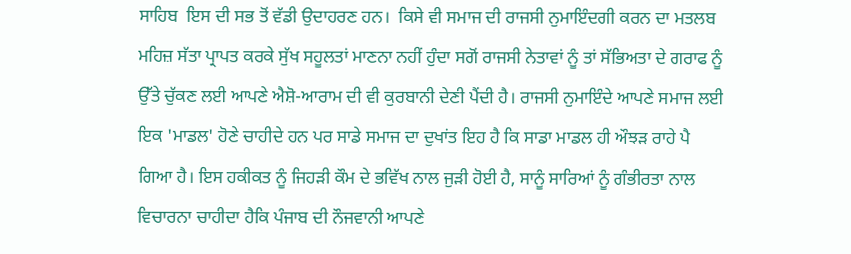ਸਾਹਿਬ  ਇਸ ਦੀ ਸਭ ਤੋਂ ਵੱਡੀ ਉਦਾਹਰਣ ਹਨ।  ਕਿਸੇ ਵੀ ਸਮਾਜ ਦੀ ਰਾਜਸੀ ਨੁਮਾਇੰਦਗੀ ਕਰਨ ਦਾ ਮਤਲਬ ਮਹਿਜ਼ ਸੱਤਾ ਪ੍ਰਾਪਤ ਕਰਕੇ ਸੁੱਖ ਸਹੂਲਤਾਂ ਮਾਣਨਾ ਨਹੀਂ ਹੁੰਦਾ ਸਗੋਂ ਰਾਜਸੀ ਨੇਤਾਵਾਂ ਨੂੰ ਤਾਂ ਸੱਭਿਅਤਾ ਦੇ ਗਰਾਫ ਨੂੰ ਉੱਤੇ ਚੁੱਕਣ ਲਈ ਆਪਣੇ ਐਸ਼ੋ-ਆਰਾਮ ਦੀ ਵੀ ਕੁਰਬਾਨੀ ਦੇਣੀ ਪੈਂਦੀ ਹੈ। ਰਾਜਸੀ ਨੁਮਾਇੰਦੇ ਆਪਣੇ ਸਮਾਜ ਲਈ ਇਕ 'ਮਾਡਲ' ਹੋਣੇ ਚਾਹੀਦੇ ਹਨ ਪਰ ਸਾਡੇ ਸਮਾਜ ਦਾ ਦੁਖਾਂਤ ਇਹ ਹੈ ਕਿ ਸਾਡਾ ਮਾਡਲ ਹੀ ਔਝੜ ਰਾਹੇ ਪੈ ਗਿਆ ਹੈ। ਇਸ ਹਕੀਕਤ ਨੂੰ ਜਿਹੜੀ ਕੌਮ ਦੇ ਭਵਿੱਖ ਨਾਲ ਜੁੜੀ ਹੋਈ ਹੈ, ਸਾਨੂੰ ਸਾਰਿਆਂ ਨੂੰ ਗੰਭੀਰਤਾ ਨਾਲ ਵਿਚਾਰਨਾ ਚਾਹੀਦਾ ਹੈਕਿ ਪੰਜਾਬ ਦੀ ਨੌਜਵਾਨੀ ਆਪਣੇ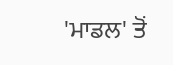'ਮਾਡਲ' ਤੋਂ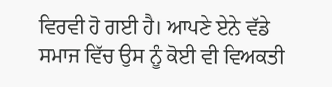ਵਿਰਵੀ ਹੋ ਗਈ ਹੈ। ਆਪਣੇ ਏਨੇ ਵੱਡੇ ਸਮਾਜ ਵਿੱਚ ਉਸ ਨੂੰ ਕੋਈ ਵੀ ਵਿਅਕਤੀ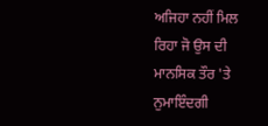ਅਜਿਹਾ ਨਹੀਂ ਮਿਲ ਰਿਹਾ ਜੋ ਉਸ ਦੀ ਮਾਨਸਿਕ ਤੌਰ 'ਤੇ ਨੁਮਾਇੰਦਗੀ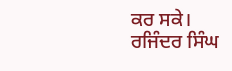ਕਰ ਸਕੇ।
ਰਜਿੰਦਰ ਸਿੰਘ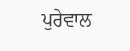ਪੁਰੇਵਾਲ